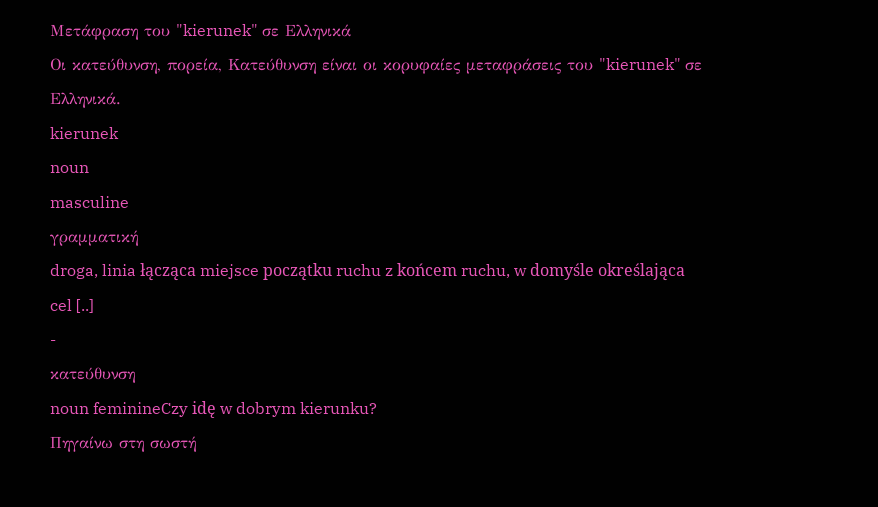Μετάφραση του "kierunek" σε Ελληνικά
Οι κατεύθυνση, πορεία, Κατεύθυνση είναι οι κορυφαίες μεταφράσεις του "kierunek" σε Ελληνικά.
kierunek
noun
masculine
γραμματική
droga, linia łącząca miejsce początku ruchu z końcem ruchu, w domyśle określająca cel [..]
-
κατεύθυνση
noun feminineCzy idę w dobrym kierunku?
Πηγαίνω στη σωστή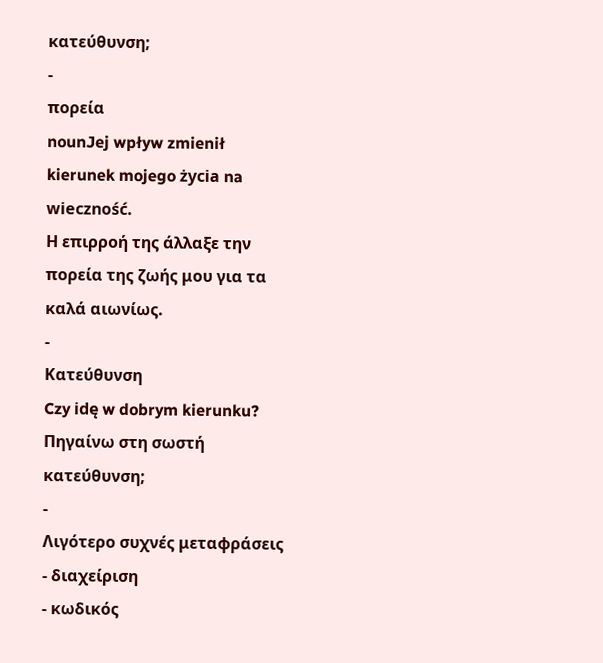κατεύθυνση;
-
πορεία
nounJej wpływ zmienił kierunek mojego życia na wieczność.
Η επιρροή της άλλαξε την πορεία της ζωής μου για τα καλά αιωνίως.
-
Κατεύθυνση
Czy idę w dobrym kierunku?
Πηγαίνω στη σωστή κατεύθυνση;
-
Λιγότερο συχνές μεταφράσεις
- διαχείριση
- κωδικός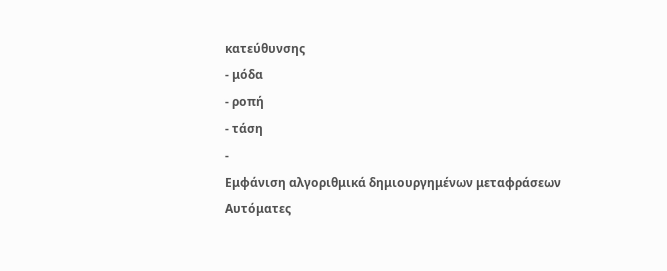κατεύθυνσης
- μόδα
- ροπή
- τάση
-
Εμφάνιση αλγοριθμικά δημιουργημένων μεταφράσεων
Αυτόματες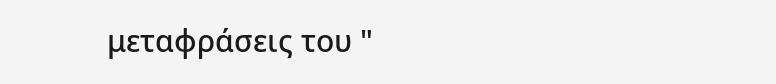μεταφράσεις του "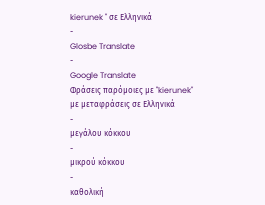kierunek " σε Ελληνικά
-
Glosbe Translate
-
Google Translate
Φράσεις παρόμοιες με "kierunek" με μεταφράσεις σε Ελληνικά
-
μεγάλου κόκκου
-
μικρού κόκκου
-
καθολική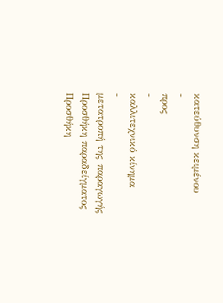κατεύθυνση κειμένου
-
προς
-
καλλιτεχνικό κίνημα
-
μετατροπή της παραγωγής
Προσθήκη παραδείγματος
Προσθήκη